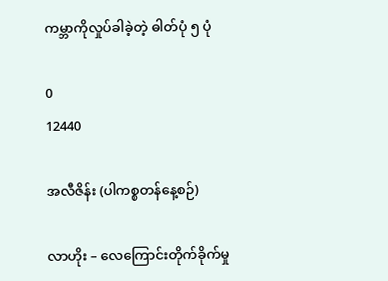ကမ္ဘာကိုလှုပ်ခါခဲ့တဲ့ ဓါတ်ပုံ ၅ ပုံ

0
12440

အလီဇိန်း (ပါကစ္စတန်နေ့စဉ်)

လာဟိုး – လေကြောင်းတိုက်ခိုက်မှု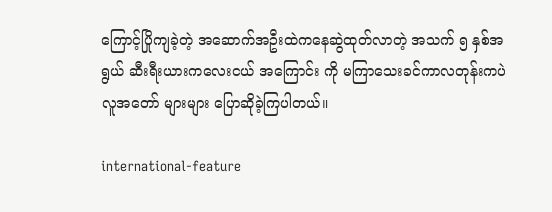ကြောင့်ပြိုကျခဲ့တဲ့ အဆောက်အဦးထဲကနေဆွဲထုတ်လာတဲ့ အသက် ၅ နှစ်အရွယ် ဆီးရီးယားကလေးငယ် အကြောင်း ကို မကြာသေးခင်ကာလတုန်းကပဲ လူအတော် များများ ပြောဆိုခဲ့ကြပါတယ်။

international-feature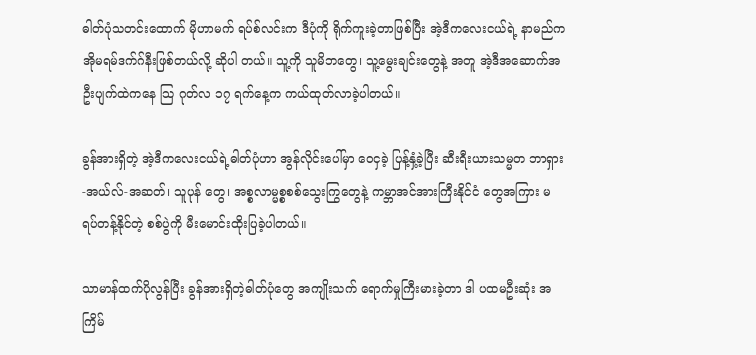ဓါတ်ပုံသတင်းထောက် မိုဟာမက် ရပ်စ်လင်းက ဒီပုံကို ရိုက်ကူးခဲ့တာဖြစ်ပြီး အဲ့ဒီကလေးငယ်ရဲ့ နာမည်က အိုမရမ်ဒက်ဂ်နီးဖြစ်တယ်လို့ ဆိုပါ တယ်။ သူ့ကို သူမိဘတွေ၊ သူ့မွေးချင်းတွေနဲ့ အတူ အဲ့ဒီအဆောက်အဦးပျက်ထဲကနေ သြ ဂုတ်လ ၁၇ ရက်နေ့က ကယ်ထုတ်လာခဲ့ပါတယ်။

ခွန်အားရှိတဲ့ အဲ့ဒီကလေးငယ်ရဲ့ဓါတ်ပုံဟာ အွန်လိုင်းပေါ်မှာ ဝေငှခဲ့ ပြန့်နှံ့ခဲ့ပြီး ဆီးရီးယားသမ္မတ ဘာရှား-အယ်လ်-အဆတ်၊ သူပုန် တွေ၊ အစ္စလာမ္မစ္စစစ်သွေးကြွတွေနဲ့ ကမ္ဘာအင်အားကြီးနိုင်ငံ တွေအကြား မရပ်တန့်နိုင်တဲ့ စစ်ပွဲကို မီးမောင်းထိုးပြခဲ့ပါတယ်။

သာမာန်ထက်ပိုလွန်ပြီး ခွန်အားရှိတဲ့ဓါတ်ပုံတွေ အကျိုးသက် ရောက်မှုကြီးမားခဲ့တာ ဒါ ပထမဦးဆုံး အကြိမ်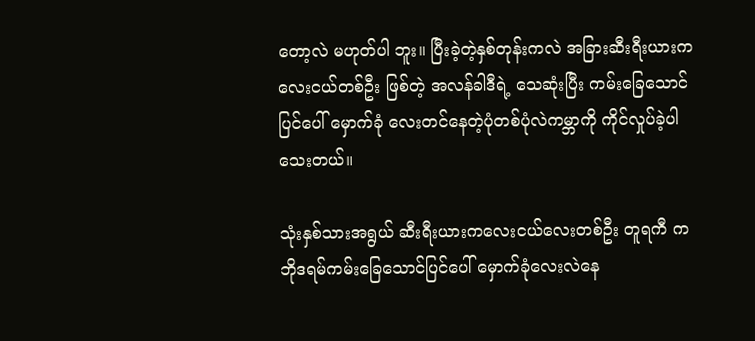တော့လဲ မဟုတ်ပါ ဘူး။ ပြီးခဲ့တဲ့နှစ်တုန်းကလဲ အခြားဆီးရီးယားကလေးငယ်တစ်ဦး ဖြစ်တဲ့ အလန်ခါဒီရဲ့ သေဆုံးပြီး ကမ်းခြေသောင်ပြင်ပေါ် မှောက်ခုံ လေးတင်နေတဲ့ပုံတစ်ပုံလဲကမ္ဘာကို ကိုင်လှုပ်ခဲ့ပါသေးတယ်။

သုံးနှစ်သားအရွယ် ဆီးရီးယားကလေးငယ်လေးတစ်ဦး တူရကီ က ဘိုဒရမ်ကမ်းခြေသောင်ပြင်ပေါ် မှောက်ခုံလေးလဲနေ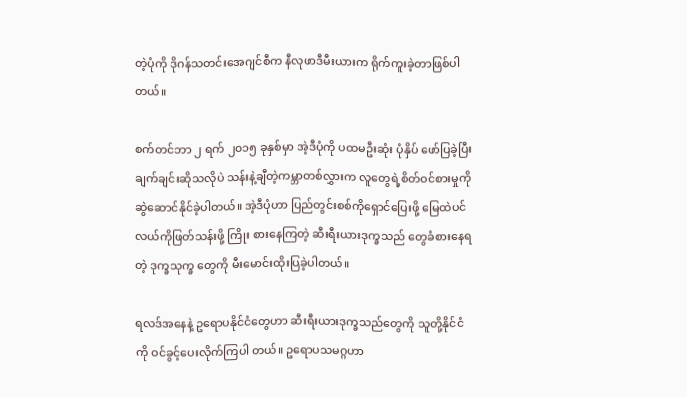တဲ့ပုံကို ဒိုဂန်သတင်းအေဂျင်စီက နီလုဖာဒီမီးယားက ရိုက်ကူးခဲ့တာဖြစ်ပါ တယ်။

စက်တင်ဘာ ၂ ရက် ၂၀၁၅ ခုနှစ်မှာ အဲ့ဒီပုံကို ပထမဦးဆုံး ပုံနှိပ် ဖော်ပြခဲ့ပြီး ချက်ချင်းဆိုသလိုပဲ သန်းနဲ့ချီတဲ့ကမ္ဘာတစ်လွှားက လူတွေရဲ့စိတ်ဝင်စားမှုကို ဆွဲဆောင်နိုင်ခဲ့ပါတယ်။ အဲ့ဒီပုံဟာ ပြည်တွင်းစစ်ကိုရှောင်ပြေးဖို့ မြေထဲပင်လယ်ကိုဖြတ်သန်းဖို့ ကြိုး စားနေကြတဲ့ ဆီးရီးယားဒုက္ခသည် တွေခံစားနေရတဲ့ ဒုက္ခသုက္ခ တွေကို မီးမောင်းထိုးပြခဲ့ပါတယ်။

ရလဒ်အနေနဲ့ ဥရောပနိုင်ငံတွေဟာ ဆီးရီးယားဒုက္ခသည်တွေကို သူတို့နိုင်ငံကို ဝင်ခွင့်ပေးလိုက်ကြပါ တယ်။ ဥရောပသမဂ္ဂဟာ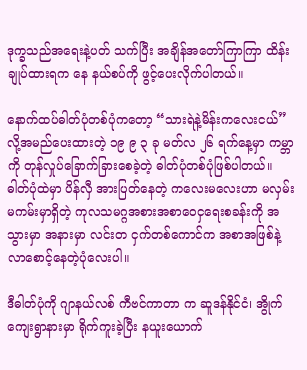ဒုက္ခသည်အရေးနဲ့ပတ် သက်ပြီး အချိန်အတော်ကြာကြာ ထိန်းချုပ်ထားရက နေ နယ်စပ်ကို ဖွင့်ပေးလိုက်ပါတယ်။

နောက်ထပ်ဓါတ်ပုံတစ်ပုံကတော့ “သားရဲနဲ့မိန်းကလေးငယ်” လို့အမည်ပေးထားတဲ့ ၁၉ ၉ ၃ ခု မတ်လ ၂၆ ရက်နေ့မှာ ကမ္ဘာကို တုန်လှုပ်ခြောက်ခြားစေခဲ့တဲ့ ဓါတ်ပုံတစ်ပုံဖြစ်ပါတယ်။ ဓါတ်ပုံထဲမှာ ပိန်လှီ အားပြတ်နေတဲ့ ကလေးမလေးဟာ မလှမ်းမကမ်းမှာရှိတဲ့ ကုလသမဂ္ဂအစားအစာဝေငှရေးစခန်းကို အသွားမှာ အနားမှာ လင်းတ ငှက်တစ်ကောင်က အစာအဖြစ်နဲ့ လာစောင့်နေတဲ့ပုံလေးပါ။

ဒီဓါတ်ပုံကို ဂျာနယ်လစ် ကီဗင်ကာတာ က ဆူဒန်နိုင်ငံ၊ အွိုက်ကျေးရွာနားမှာ ရိုက်ကူးခဲ့ပြီး နယူးယောက်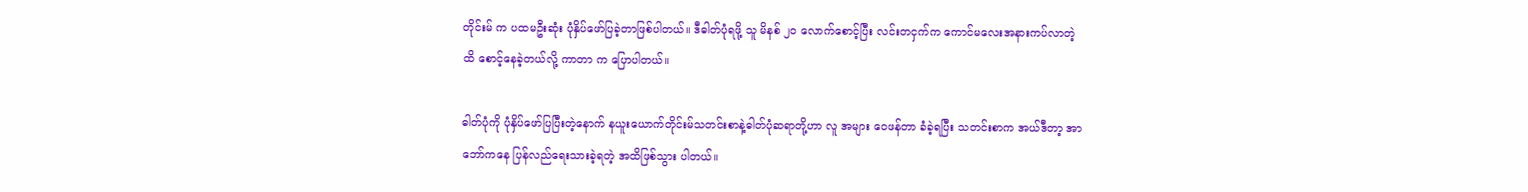တိုင်းမ် က ပထမဦးဆုံး ပုံနှိပ်ဖော်ပြခဲ့တာဖြစ်ပါတယ်။ ဒီဓါတ်ပုံရဖို့ သူ မိနစ် ၂၀ လောက်စောင့်ပြီး လင်းတငှက်က ကောင်မလေးအနားကပ်လာတဲ့ထိ စောင့်နေခဲ့တယ်လို့ ကာတာ က ပြောပါတယ်။

ဓါတ်ပုံကို ပုံနှိပ်ဖော်ပြပြီးတဲ့နောက် နယူးယောက်တိုင်းမ်သတင်းစာနဲ့ဓါတ်ပုံဆရာတို့ဟာ လူ အများ ဝေဖန်တာ ခံခဲ့ရပြီး သတင်းစာက အယ်ဒီတာ့ အာဘော်ကနေ ပြန်လည်ရေးသားခဲ့ရတဲ့ အထိဖြစ်သွား ပါတယ်။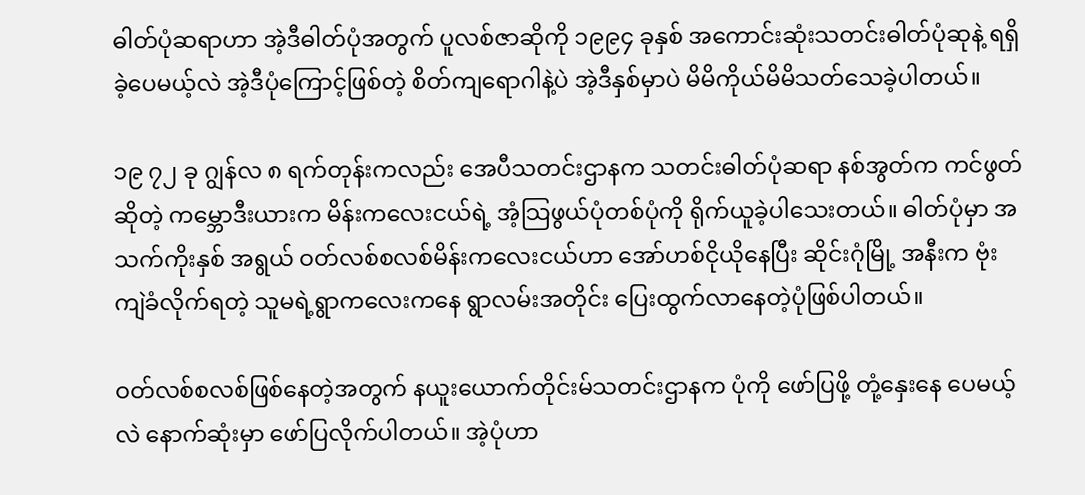ဓါတ်ပုံဆရာဟာ အဲ့ဒီဓါတ်ပုံအတွက် ပူလစ်ဇာဆိုကို ၁၉၉၄ ခုနှစ် အကောင်းဆုံးသတင်းဓါတ်ပုံဆုနဲ့ ရရှိခဲ့ပေမယ့်လဲ အဲ့ဒီပုံကြောင့်ဖြစ်တဲ့ စိတ်ကျရောဂါနဲ့ပဲ အဲ့ဒီနှစ်မှာပဲ မိမိကိုယ်မိမိသတ်သေခဲ့ပါတယ်။

၁၉ ၇၂ ခု ဂျွန်လ ၈ ရက်တုန်းကလည်း အေပီသတင်းဌာနက သတင်းဓါတ်ပုံဆရာ နစ်အွတ်က ကင်ဖွတ်ဆိုတဲ့ ကမ္ဘောဒီးယားက မိန်းကလေးငယ်ရဲ့ အံ့သြဖွယ်ပုံတစ်ပုံကို ရိုက်ယူခဲ့ပါသေးတယ်။ ဓါတ်ပုံမှာ အသက်ကိုးနှစ် အရွယ် ဝတ်လစ်စလစ်မိန်းကလေးငယ်ဟာ အော်ဟစ်ငိုယိုနေပြီး ဆိုင်းဂုံမြို့ အနီးက ဗုံးကျဲခံလိုက်ရတဲ့ သူမရဲ့ရွာကလေးကနေ ရွာလမ်းအတိုင်း ပြေးထွက်လာနေတဲ့ပုံဖြစ်ပါတယ်။

ဝတ်လစ်စလစ်ဖြစ်နေတဲ့အတွက် နယူးယောက်တိုင်းမ်သတင်းဌာနက ပုံကို ဖော်ပြဖို့ တုံ့နှေးနေ ပေမယ့်လဲ နောက်ဆုံးမှာ ဖော်ပြလိုက်ပါတယ်။ အဲ့ပုံဟာ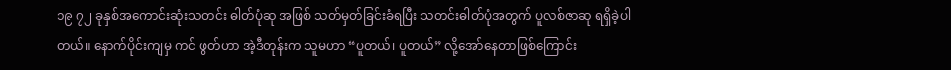၁၉ ၇၂ ခုနှစ်အကောင်းဆုံးသတင်း ဓါတ်ပုံဆု အဖြစ် သတ်မှတ်ခြင်းခံရပြီး သတင်းဓါတ်ပုံအတွက် ပူလစ်ဇာဆု ရရှိခဲ့ပါတယ်။ နောက်ပိုင်းကျမှ ကင် ဖွတ်ဟာ အဲ့ဒီတုန်းက သူမဟာ “ပူတယ်၊ ပူတယ်” လို့အော်နေတာဖြစ်ကြောင်း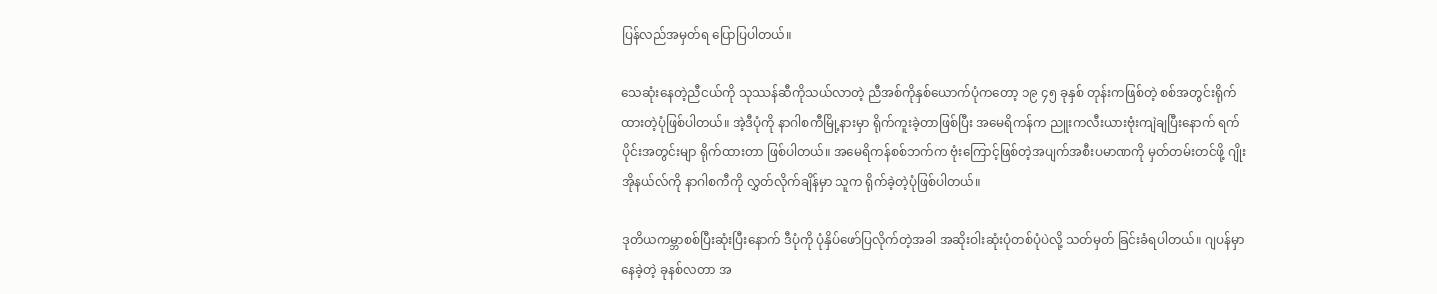ပြန်လည်အမှတ်ရ ပြောပြပါတယ်။

သေဆုံးနေတဲ့ညီငယ်ကို သုဿန်ဆီကိုသယ်လာတဲ့ ညီအစ်ကိုနှစ်ယောက်ပုံကတော့ ၁၉ ၄၅ ခုနှစ် တုန်းကဖြစ်တဲ့ စစ်အတွင်းရိုက်ထားတဲ့ပုံဖြစ်ပါတယ်။ အဲ့ဒီပုံကို နာဂါစကီမြို့နားမှာ ရိုက်ကူးခဲ့တာဖြစ်ပြီး အမေရိကန်က ညူးကလီးယားဗုံးကျဲချပြီးနောက် ရက်ပိုင်းအတွင်းမျာ ရိုက်ထားတာ ဖြစ်ပါတယ်။ အမေရိကန်စစ်ဘက်က ဗုံးကြောင့်ဖြစ်တဲ့အပျက်အစီးပမာဏကို မှတ်တမ်းတင်ဖို့ ဂျိုးအိုနယ်လ်ကို နာဂါစကီကို လွှတ်လိုက်ချိန်မှာ သူက ရိုက်ခဲ့တဲ့ပုံဖြစ်ပါတယ်။

ဒုတိယကမ္ဘာစစ်ပြီးဆုံးပြီးနောက် ဒီပုံကို ပုံနှိပ်ဖော်ပြလိုက်တဲ့အခါ အဆိုးဝါးဆုံးပုံတစ်ပုံပဲလို့ သတ်မှတ် ခြင်းခံရပါတယ်။ ဂျပန်မှာနေခဲ့တဲ့ ခုနစ်လတာ အ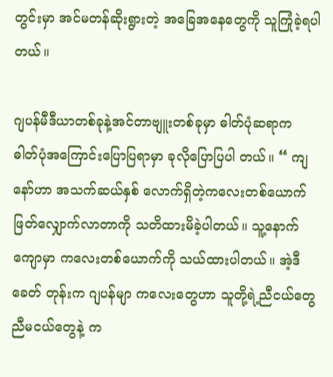တွင်းမှာ အင်မတန်ဆိုးရွားတဲ့ အခြေအနေတွေကို သူကြုံခဲ့ရပါတယ်။

ဂျပန်မီဒီယာတစ်ခုနဲ့အင်တာဗျူးတစ်ခုမှာ ဓါတ်ပုံဆရာက ဓါတ်ပုံအကြောင်းပြောပြရာမှာ ခုလိုပြောပြပါ တယ်။ “ ကျနော်ဟာ အသက်ဆယ်နှစ် လောက်ရှိတဲ့ကလေးတစ်ယောက် ဖြတ်လျှောက်လာတာကို သတိထားမိခဲ့ပါတယ်။ သူ့နောက်ကျောမှာ ကလေးတစ်ယောက်ကို သယ်ထားပါတယ်။ အဲ့ဒီခေတ် တုန်းက ဂျပန်မျာ ကလေးတွေဟာ သူတို့ရဲ့ညီငယ်တွေ ညီမငယ်တွေနဲ့ က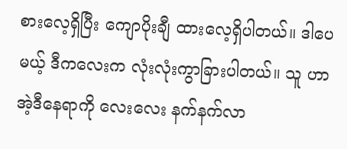စားလေ့ရှိပြီး ကျောပိုးချီ ထားလေ့ရှိပါတယ်။ ဒါပေမယ့် ဒီကလေးက လုံးလုံးကွာခြားပါတယ်။ သူ ဟာ အဲ့ဒီနေရာကို လေးလေး နက်နက်လာ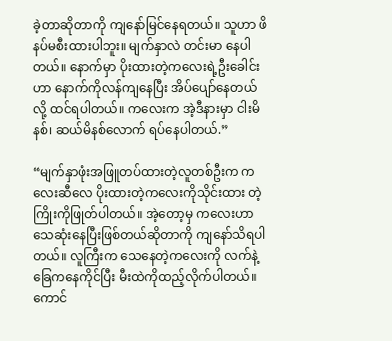ခဲ့တာဆိုတာကို ကျနော်မြင်နေရတယ်။ သူဟာ ဖိနပ်မစီးထားပါဘူး။ မျက်နှာလဲ တင်းမာ နေပါတယ်။ နောက်မှာ ပိုးထားတဲ့ကလေးရဲ့ဦးခေါင်းဟာ နောက်ကိုလန်ကျနေပြီး အိပ်ပျော်နေတယ်လို့ ထင်ရပါတယ်။ ကလေးက အဲ့ဒီနားမှာ ငါးမိနစ်၊ ဆယ်မိနစ်လောက် ရပ်နေပါတယ်.”

“မျက်နှာဖုံးအဖြူတပ်ထားတဲ့လူတစ်ဦးက ကလေးဆီလေ ပိုးထားတဲ့ကလေးကိုသိုင်းထား တဲ့ကြိုးကိုဖြုတ်ပါတယ်။ အဲ့တော့မှ ကလေးဟာ သေဆုံးနေပြီးဖြစ်တယ်ဆိုတာကို ကျနော်သိရပါ တယ်။ လူကြီးက သေနေတဲ့ကလေးကို လက်နဲ့ခြေကနေကိုင်ပြီး မီးထဲကိုထည့်လိုက်ပါတယ်။ ကောင်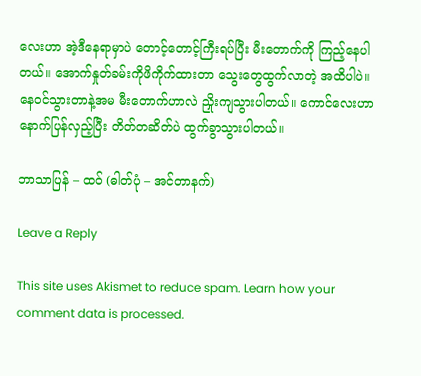လေးဟာ အဲ့ဒီနေရာမှာပဲ တောင့်တောင့်ကြီးရပ်ပြီး မီးတောက်ကို ကြည့်နေပါတယ်။ အောက်နှုတ်ခမ်းကိုဖိကိုက်ထားတာ သွေးတွေထွက်လာတဲ့ အထိပါပဲ။ နေဝင်သွားတာနဲ့အမ မီးတောက်ဟာလဲ ညှိုးကျသွားပါတယ်။ ကောင်လေးဟာ နောက်ပြန်လှည့်ပြီး တိတ်တဆိတ်ပဲ ထွက်ခွာသွားပါတယ်။

ဘာသာပြန် – ထဝ် (ဓါတ်ပုံ – အင်တာနက်)

Leave a Reply

This site uses Akismet to reduce spam. Learn how your comment data is processed.